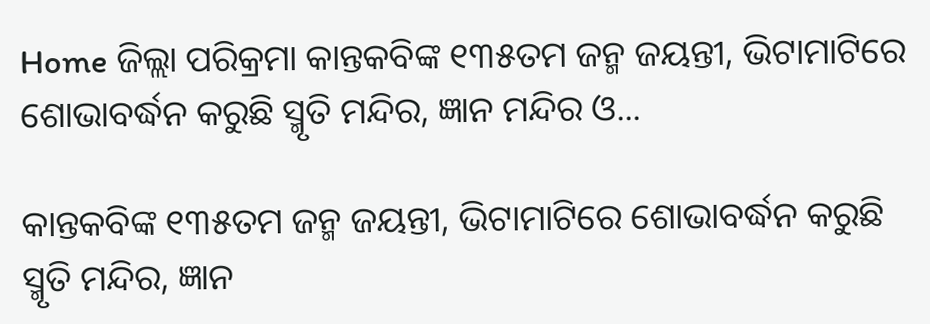Home ଜିଲ୍ଲା ପରିକ୍ରମା କାନ୍ତକବିଙ୍କ ୧୩୫ତମ ଜନ୍ମ ଜୟନ୍ତୀ, ଭିଟାମାଟିରେ ଶୋଭାବର୍ଦ୍ଧନ କରୁଛି ସ୍ମୃତି ମନ୍ଦିର, ଜ୍ଞାନ ମନ୍ଦିର ଓ...

କାନ୍ତକବିଙ୍କ ୧୩୫ତମ ଜନ୍ମ ଜୟନ୍ତୀ, ଭିଟାମାଟିରେ ଶୋଭାବର୍ଦ୍ଧନ କରୁଛି ସ୍ମୃତି ମନ୍ଦିର, ଜ୍ଞାନ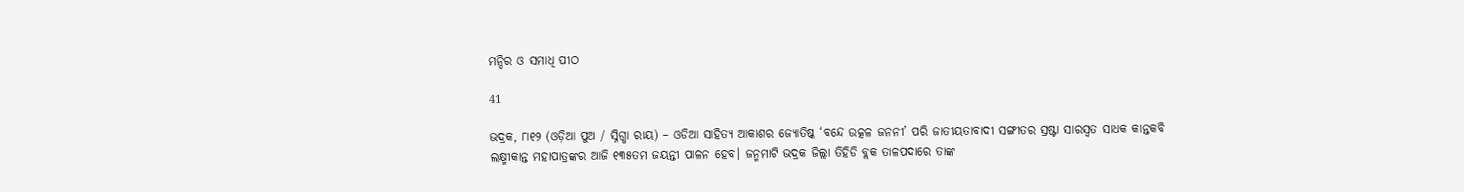ମନ୍ଦିର ଓ ସମାଧି ପୀଠ

41

ଭଦ୍ରକ, ୮ା୧୨ (ଓଡ଼ିଆ ପୁଅ / ସ୍ନିଗ୍ଧା ରାୟ) – ଓଡିଆ ସାହିତ୍ୟ ଆକାଶର ଜ୍ୟୋତିଷ୍କ ‘ବନ୍ଦେ ଉତ୍କଳ ଜନନୀ’ ପରି ଜାତୀୟତାବାଦୀ ସଙ୍ଗୀତର ସ୍ରଷ୍ଟା ସାରସ୍ୱତ ସାଧକ କାନ୍ତକବି ଲକ୍ଷ୍ମୀକାନ୍ତ ମହାପାତ୍ରଙ୍କର ଆଜି ୧୩୫ତମ ଜୟନ୍ତୀ ପାଳନ ହେବ। ଜନ୍ମମାଟି ଭଦ୍ରକ ଜିଲ୍ଲା ତିହିଡି ବ୍ଲକ ତାଳପଦାରେ ତାଙ୍କ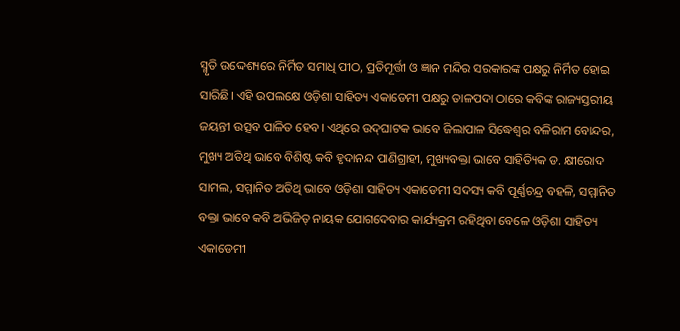ସ୍ମୃତି ଉଦ୍ଦେଶ୍ୟରେ ନିର୍ମିତ ସମାଧି ପୀଠ, ପ୍ରତିମୂର୍ତ୍ତୀ ଓ ଜ୍ଞାନ ମନ୍ଦିର ସରକାରଙ୍କ ପକ୍ଷରୁ ନିର୍ମିତ ହୋଇ ସାରିଛି। ଏହି ଉପଲକ୍ଷେ ଓଡ଼ିଶା ସାହିତ୍ୟ ଏକାଡେମୀ ପକ୍ଷରୁ ତାଳପଦା ଠାରେ କବିଙ୍କ ରାଜ୍ୟସ୍ତରୀୟ ଜୟନ୍ତୀ ଉତ୍ସବ ପାଳିତ ହେବ। ଏଥିରେ ଉଦ୍‌ଘାଟକ ଭାବେ ଜିଲାପାଳ ସିଦ୍ଧେଶ୍ୱର ବଳିରାମ ବୋନ୍ଦର, ମୁଖ୍ୟ ଅତିଥି ଭାବେ ବିଶିଷ୍ଟ କବି ହୃଦାନନ୍ଦ ପାଣିଗ୍ରାହୀ, ମୁଖ୍ୟବକ୍ତା ଭାବେ ସାହିତ୍ୟିକ ଡ. କ୍ଷୀରୋଦ ସାମଲ, ସମ୍ମାନିତ ଅତିଥି ଭାବେ ଓଡ଼ିଶା ସାହିତ୍ୟ ଏକାଡେମୀ ସଦସ୍ୟ କବି ପୂର୍ଣ୍ଣଚନ୍ଦ୍ର ବହଳି, ସମ୍ମାନିତ ବକ୍ତା ଭାବେ କବି ଅଭିଜିତ୍ ନାୟକ ଯୋଗଦେବାର କାର୍ଯ୍ୟକ୍ରମ ରହିଥିବା ବେଳେ ଓଡ଼ିଶା ସାହିତ୍ୟ ଏକାଡେମୀ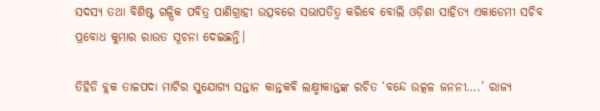ସଦସ୍ୟ ତଥା ବିଶିଷ୍ଟ ଗଳ୍ପିକ ପବିତ୍ର ପାଣିଗ୍ରାହୀ ଉତ୍ସବରେ ସଭାପତିତ୍ୱ କରିବେ ବୋଲି ଓଡ଼ିଶା ସାହିତ୍ୟ ଏକାଡେମୀ ସଚିବ ପ୍ରବୋଧ କୁମାର ରାଉତ ସୂଚନା ଦେଇଛନ୍ତି।

ତିହିଡି ବ୍ଲକ ତାଳପଦା ମାଟିର ସୁଯୋଗ୍ୟ ସନ୍ତାନ କାନ୍ତକବି ଲକ୍ଷ୍ମୀକାନ୍ତଙ୍କ ରଚିତ ‘ବନ୍ଦେ ଉତ୍କଳ ଜନନୀ….’ ରାଜ୍ୟ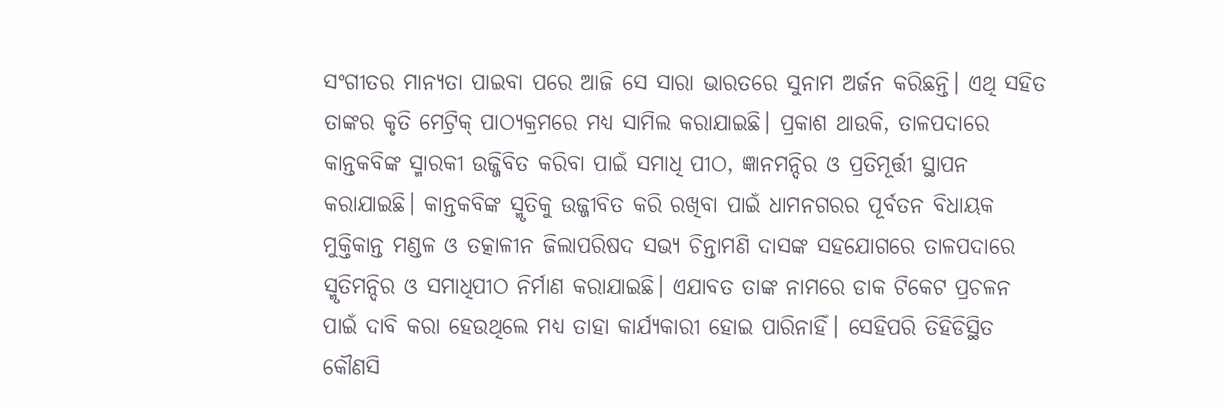ସଂଗୀତର ମାନ୍ୟତା ପାଇବା ପରେ ଆଜି ସେ ସାରା ଭାରତରେ ସୁନାମ ଅର୍ଜନ କରିଛନ୍ତି। ଏଥି ସହିତ ତାଙ୍କର କୃତି ମେଟ୍ରିକ୍ ପାଠ୍ୟକ୍ରମରେ ମଧ୍ୟ ସାମିଲ କରାଯାଇଛି। ପ୍ରକାଶ ଥାଉକି, ତାଳପଦାରେ କାନ୍ତକବିଙ୍କ ସ୍ମାରକୀ ଉଜ୍ଜିବିତ କରିବା ପାଇଁ ସମାଧି ପୀଠ, ଜ୍ଞାନମନ୍ଦିର ଓ ପ୍ରତିମୂର୍ତ୍ତୀ ସ୍ଥାପନ କରାଯାଇଛି। କାନ୍ତକବିଙ୍କ ସ୍ମୃତିକୁ ଉଜ୍ଜୀବିତ କରି ରଖିବା ପାଇଁ ଧାମନଗରର ପୂର୍ବତନ ବିଧାୟକ ମୁକ୍ତିକାନ୍ତ ମଣ୍ଡଳ ଓ ତତ୍କାଳୀନ ଜିଲାପରିଷଦ ସଭ୍ୟ ଚିନ୍ତାମଣି ଦାସଙ୍କ ସହଯୋଗରେ ତାଳପଦାରେ ସ୍ମୃତିମନ୍ଦିର ଓ ସମାଧିପୀଠ ନିର୍ମାଣ କରାଯାଇଛି। ଏଯାବତ ତାଙ୍କ ନାମରେ ଡାକ ଟିକେଟ ପ୍ରଚଳନ ପାଇଁ ଦାବି କରା ହେଉଥିଲେ ମଧ୍ୟ ତାହା କାର୍ଯ୍ୟକାରୀ ହୋଇ ପାରିନାହିଁ। ସେହିପରି ତିହିଡିସ୍ଥିତ କୌଣସି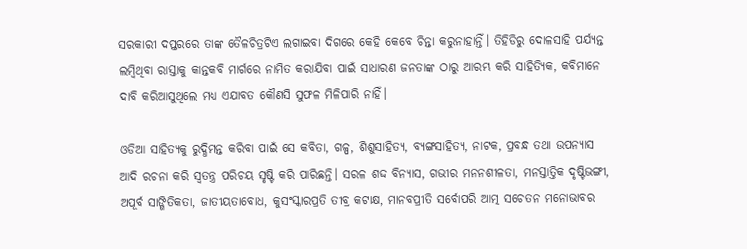ସରକାରୀ ଦପ୍ତରରେ ତାଙ୍କ ତୈଳଚିତ୍ରଟିଏ ଲଗାଇବା ଦିଗରେ କେହି କେବେ ଚିନ୍ତା କରୁନାହାନ୍ତିଁ। ତିହିଡିରୁ ଦୋଳସାହି ପର୍ଯ୍ୟନ୍ତ ଲମ୍ବିଥିବା ରାସ୍ତାକୁ କାନ୍ତକବି ମାର୍ଗରେ ନାମିତ କରାଯିବା ପାଇଁ ସାଧାରଣ ଜନତାଙ୍କ ଠାରୁ ଆରମ୍ଭ କରି ସାହିତ୍ୟିକ, କବିମାନେ ଦାବି କରିଆସୁଥିଲେ ମଧ୍ୟ ଏଯାବତ କୌଣସି ସୁଫଳ ମିଳିପାରି ନାହିଁ।

ଓଡିଆ ସାହିତ୍ୟକୁ ରୁଦ୍ଧିମନ୍ତ କରିବା ପାଇଁ ସେ କବିତା, ଗଳ୍ପ, ଶିଶୁସାହିତ୍ୟ, ବ୍ୟଙ୍ଗସାହିତ୍ୟ, ନାଟକ, ପ୍ରବନ୍ଧ ତଥା ଉପନ୍ୟାସ ଆଦି ରଚନା କରି ସ୍ୱତନ୍ତ୍ର ପରିଚୟ ସୃଷ୍ଟି କରି ପାରିଛନ୍ତି। ସରଳ ଶଦ୍ଦ ବିନ୍ୟାସ, ଗଭୀର ମନନଶୀଳତା, ମନସ୍ତାତ୍ତିକ ଦୃଷ୍ଟିଭଙ୍ଗୀ, ଅପୂର୍ବ ସାଙ୍ଗିତିକତା, ଜାତୀୟତାବୋଧ, କୁସଂସ୍କାରପ୍ରତି ତୀବ୍ର କଟାକ୍ଷ, ମାନବପ୍ରୀତି ସର୍ବୋପରି ଆତ୍ମ ସଚେତନ ମନୋଭାବର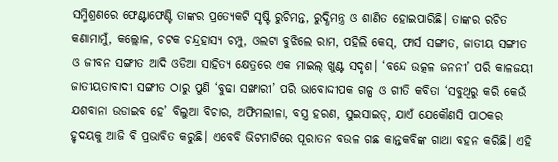ସମ୍ମିଶ୍ରଣରେ ଫେଣ୍ଟାଫେଣ୍ଟି ତାଙ୍କର ପ୍ରତ୍ୟେକଟି ସୃଷ୍ଟି ରୁଚିମନ୍ତ, ରୁଦ୍ଧିମନ୍ତ୍ର ଓ ଶାଣିତ ହୋଇପାରିଛି। ତାଙ୍କର ରଚିତ କଣାମାମୁଁ, କଲ୍ଲୋଳ, ଚଟକ ଚନ୍ଦ୍ରହାସ୍ୟ ଚମ୍ପୁ, ଓଲଟା ବୁଝିଲେ ରାମ, ପହିଲି କେସ୍‌, ଫାର୍ସ ସଙ୍ଗୀତ, ଜାତୀୟ ସଙ୍ଗୀତ ଓ ଜୀବନ ସଙ୍ଗୀତ ଆଦି ଓଡିଆ ସାହିତ୍ୟ କ୍ଷେତ୍ରରେ ଏକ ମାଇଲ୍ ଖୁଣ୍ଟ ସଦୃଶ। ‘ବନ୍ଦେ ଉତ୍କଳ ଜନନୀ’ ପରି କାଳଜୟୀ ଜାତୀୟତାବାଦୀ ସଙ୍ଗୀତ ଠାରୁ ପୁଣି ‘ବୁଢା ସଙ୍ଖାରୀ’ ପରି ଭାବୋଦ୍ଦୀପକ ଗଳ୍ପ ଓ ଗୀତି କବିତା ‘ସବୁଥିରୁ କରି କେଉଁ ଯଶବାନା ଉଡାଇବ ହେ’ ବିଲୁଆ ବିଚାର, ଅଫିମଲୀଳା, ବସ୍ତ୍ର ହରଣ, ସୁଇସାଇଡ୍‌, ଯାଏଁ ଯେକୌଣସି ପାଠକର ହୃଦୟକୁ ଆଜି ବି ପ୍ରଭାବିତ କରୁଛି। ଏବେବି ଭିଟମାଟିରେ ପୂରାତନ ବଉଳ ଗଛ କାନ୍ତକବିଙ୍କ ଗାଥା ବହନ କରିଛି। ଏହି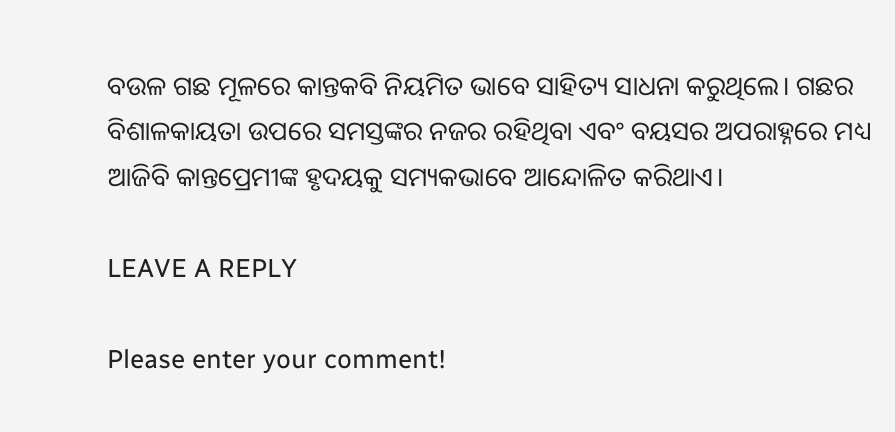ବଉଳ ଗଛ ମୂଳରେ କାନ୍ତକବି ନିୟମିତ ଭାବେ ସାହିତ୍ୟ ସାଧନା କରୁଥିଲେ। ଗଛର ବିଶାଳକାୟତା ଉପରେ ସମସ୍ତଙ୍କର ନଜର ରହିଥିବା ଏବଂ ବୟସର ଅପରାହ୍ନରେ ମଧ୍ୟ ଆଜିବି କାନ୍ତପ୍ରେମୀଙ୍କ ହୃଦୟକୁ ସମ୍ୟକଭାବେ ଆନ୍ଦୋଳିତ କରିଥାଏ।

LEAVE A REPLY

Please enter your comment!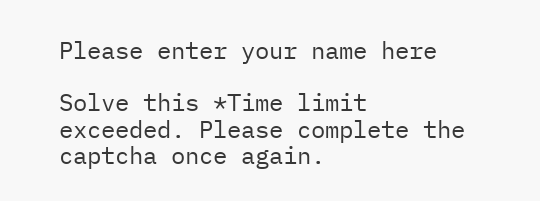Please enter your name here

Solve this *Time limit exceeded. Please complete the captcha once again.